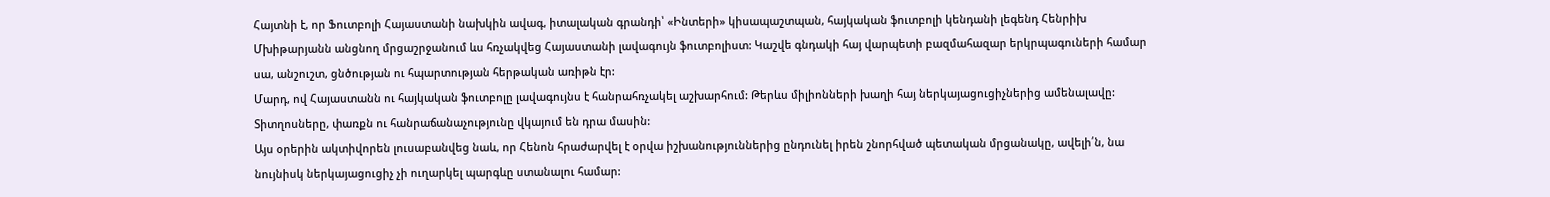Հայտնի է, որ Ֆուտբոլի Հայաստանի նախկին ավագ, իտալական գրանդի՝ «Ինտերի» կիսապաշտպան, հայկական ֆուտբոլի կենդանի լեգենդ Հենրիխ Մխիթարյանն անցնող մրցաշրջանում ևս հռչակվեց Հայաստանի լավագույն ֆուտբոլիստ: Կաշվե գնդակի հայ վարպետի բազմահազար երկրպագուների համար սա, անշուշտ, ցնծության ու հպարտության հերթական առիթն էր:
Մարդ, ով Հայաստանն ու հայկական ֆուտբոլը լավագույնս է հանրահռչակել աշխարհում: Թերևս միլիոնների խաղի հայ ներկայացուցիչներից ամենալավը: Տիտղոսները, փառքն ու հանրաճանաչությունը վկայում են դրա մասին:
Այս օրերին ակտիվորեն լուսաբանվեց նաև, որ Հենոն հրաժարվել է օրվա իշխանություններից ընդունել իրեն շնորհված պետական մրցանակը, ավելի՛ն, նա նույնիսկ ներկայացուցիչ չի ուղարկել պարգևը ստանալու համար: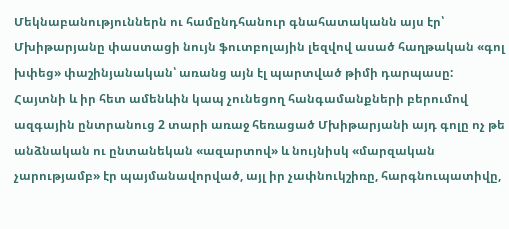Մեկնաբանություններն ու համընդհանուր գնահատականն այս էր՝ Մխիթարյանը փաստացի նույն ֆուտբոլային լեզվով ասած հաղթական «գոլ խփեց» փաշինյանական՝ առանց այն էլ պարտված թիմի դարպասը:
Հայտնի և իր հետ ամենևին կապ չունեցող հանգամանքների բերումով ազգային ընտրանուց 2 տարի առաջ հեռացած Մխիթարյանի այդ գոլը ոչ թե անձնական ու ընտանեկան «ազարտով» և նույնիսկ «մարզական չարությամբ» էր պայմանավորված, այլ իր չափնուկշիռը, հարգնուպատիվը,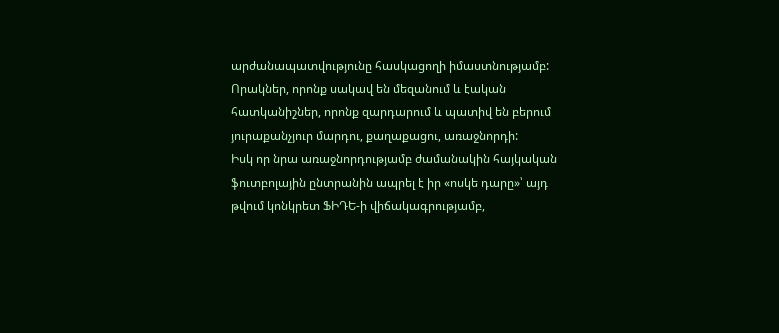արժանապատվությունը հասկացողի իմաստնությամբ: Որակներ, որոնք սակավ են մեզանում և էական հատկանիշներ, որոնք զարդարում և պատիվ են բերում յուրաքանչյուր մարդու, քաղաքացու, առաջնորդի:
Իսկ որ նրա առաջնորդությամբ ժամանակին հայկական ֆուտբոլային ընտրանին ապրել է իր «ոսկե դարը»՝ այդ թվում կոնկրետ ՖԻԴԵ-ի վիճակագրությամբ,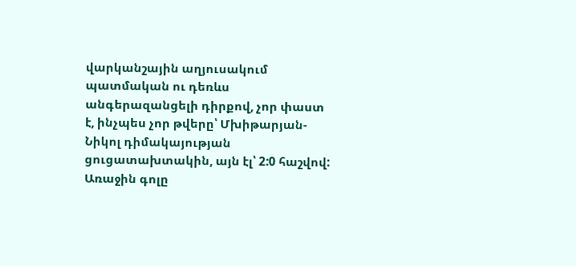վարկանշային աղյուսակում պատմական ու դեռևս անգերազանցելի դիրքով, չոր փաստ է, ինչպես չոր թվերը՝ Մխիթարյան-Նիկոլ դիմակայության ցուցատախտակին, այն էլ՝ 2:0 հաշվով:
Առաջին գոլը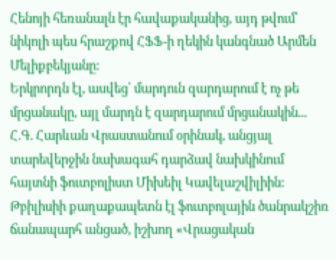Հենոյի հեռանալն էր հավաքականից, այդ թվում՝ նիկոլի պես հրաշքով ՀՖՖ-ի ղեկին կանգնած Արմեն Մելիքբեկյանը:
Երկրորդն էլ, ասվեց՝ մարդուն զարդարում է ոչ թե մրցանակը, այլ մարդն է զարդարում մրցանակին...
Հ.Գ. Հարևան Վրաստանում օրինակ, անցյալ տարեվերջին նախագահ դարձավ նախկինում հայտնի ֆուտբոլիստ Միխեիլ Կավելաշվիլիին: Թբիլիսիի քաղաքապետն էլ ֆուտբոլային ծանրակշիռ ճանապարհ անցած, իշխող «Վրացական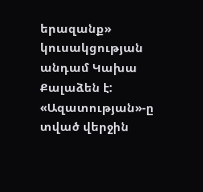երազանք» կուսակցության անդամ Կախա Քալաձեն է:
«Ազատության»-ը տված վերջին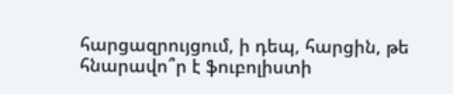հարցազրույցում, ի դեպ, հարցին, թե հնարավո՞ր է ֆուբոլիստի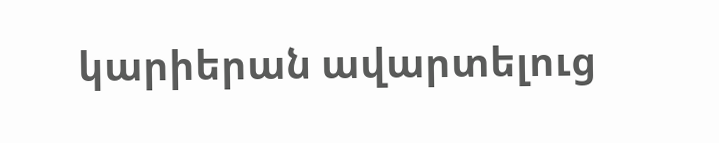կարիերան ավարտելուց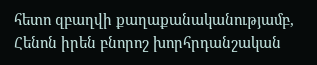հետո զբաղվի քաղաքանականությամբ, Հենոն իրեն բնորոշ խորհրդանշական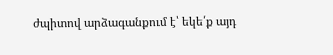ժպիտով արձագանքում է՝ եկե՛ք այդ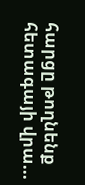հարցը թողնենք հետագայի վրա...